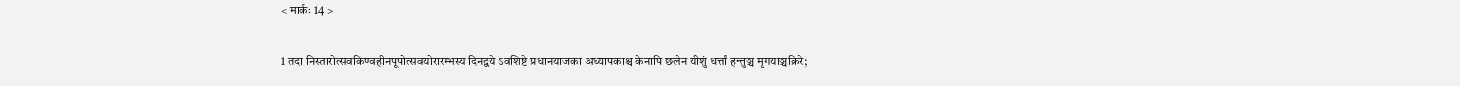< मार्कः 14 >

1 तदा निस्तारोत्सवकिण्वहीनपूपोत्सवयोरारम्भस्य दिनद्वये ऽवशिष्टे प्रधानयाजका अध्यापकाश्च केनापि छलेन यीशुं धर्त्तां हन्तुञ्च मृगयाञ्चक्रिरे;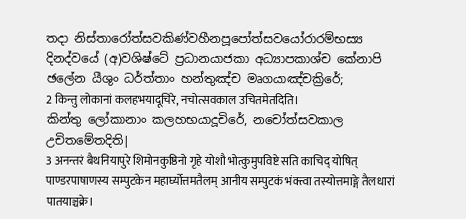තදා නිස්තාරෝත්සවකිණ්වහීනපූපෝත්සවයෝරාරම්භස්‍ය දිනද්වයේ (අ)වශිෂ්ටේ ප්‍රධානයාජකා අධ්‍යාපකාශ්ච කේනාපි ඡලේන යීශුං ධර්ත්තාං හන්තුඤ්ච මෘගයාඤ්චක්‍රිරේ;
2 किन्तु लोकानां कलहभयादूचिरे, नचोत्सवकाल उचितमेतदिति।
කින්තු ලෝකානාං කලහභයාදූචිරේ, නචෝත්සවකාල උචිතමේතදිති|
3 अनन्तरं बैथनियापुरे शिमोनकुष्ठिनो गृहे योशौ भोत्कुमुपविष्टे सति काचिद् योषित् पाण्डरपाषाणस्य सम्पुटकेन महार्घ्योत्तमतैलम् आनीय सम्पुटकं भंक्त्वा तस्योत्तमाङ्गे तैलधारां पातयाञ्चक्रे।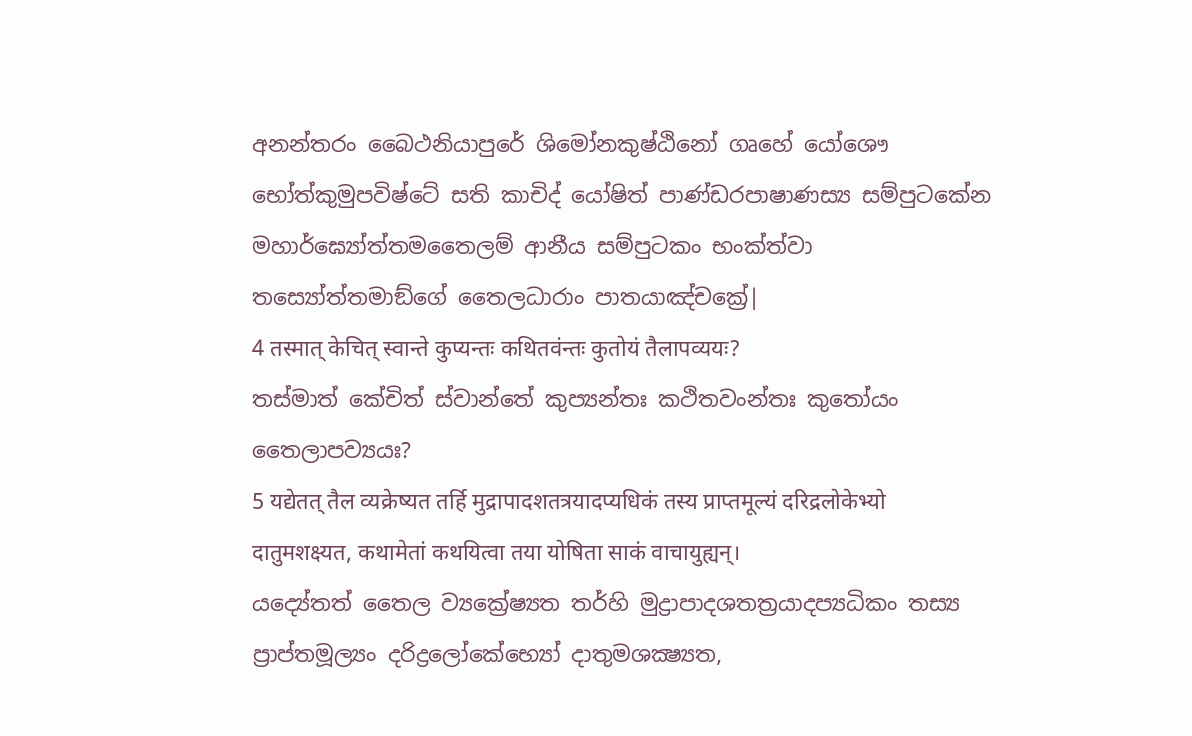අනන්තරං බෛථනියාපුරේ ශිමෝනකුෂ්ඨිනෝ ගෘහේ යෝශෞ භෝත්කුමුපවිෂ්ටේ සති කාචිද් යෝෂිත් පාණ්ඩරපාෂාණස්‍ය සම්පුටකේන මහාර්ඝ්‍යෝත්තමතෛලම් ආනීය සම්පුටකං භංක්ත්වා තස්‍යෝත්තමාඞ්ගේ තෛලධාරාං පාතයාඤ්චක්‍රේ|
4 तस्मात् केचित् स्वान्ते कुप्यन्तः कथितवंन्तः कुतोयं तैलापव्ययः?
තස්මාත් කේචිත් ස්වාන්තේ කුප්‍යන්තඃ කථිතවංන්තඃ කුතෝයං තෛලාපව්‍යයඃ?
5 यद्येतत् तैल व्यक्रेष्यत तर्हि मुद्रापादशतत्रयादप्यधिकं तस्य प्राप्तमूल्यं दरिद्रलोकेभ्यो दातुमशक्ष्यत, कथामेतां कथयित्वा तया योषिता साकं वाचायुह्यन्।
යද්‍යේතත් තෛල ව්‍යක්‍රේෂ්‍යත තර්හි මුද්‍රාපාදශතත්‍රයාදප්‍යධිකං තස්‍ය ප්‍රාප්තමූල්‍යං දරිද්‍රලෝකේභ්‍යෝ දාතුමශක්‍ෂ්‍යත,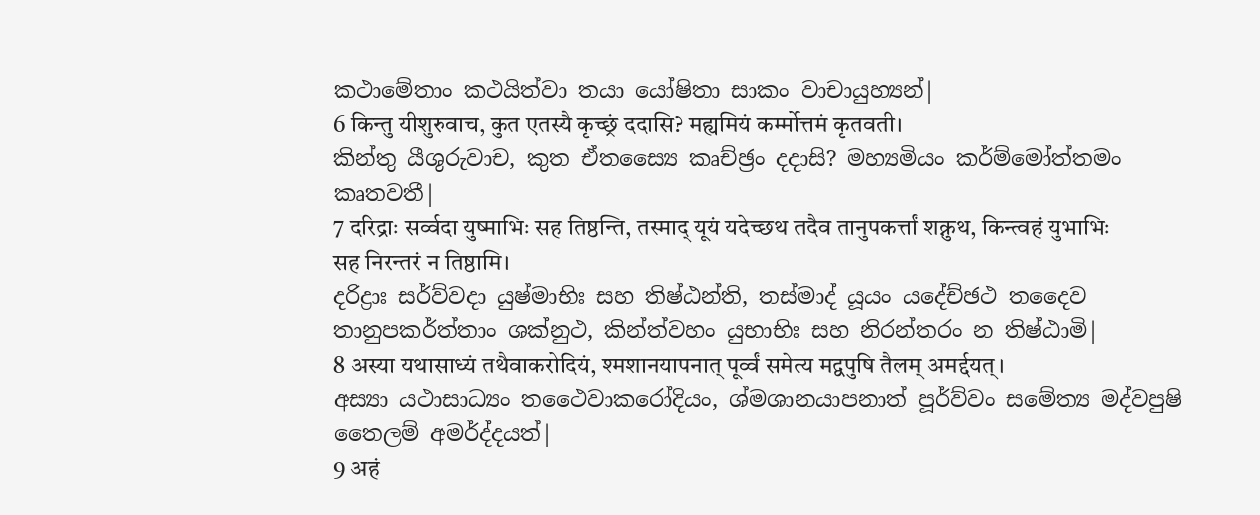කථාමේතාං කථයිත්වා තයා යෝෂිතා සාකං වාචායුහ්‍යන්|
6 किन्तु यीशुरुवाच, कुत एतस्यै कृच्छ्रं ददासि? मह्यमियं कर्म्मोत्तमं कृतवती।
කින්තු යීශුරුවාච, කුත ඒතස්‍යෛ කෘච්ඡ්‍රං දදාසි? මහ්‍යමියං කර්ම්මෝත්තමං කෘතවතී|
7 दरिद्राः सर्व्वदा युष्माभिः सह तिष्ठन्ति, तस्माद् यूयं यदेच्छथ तदैव तानुपकर्त्तां शक्नुथ, किन्त्वहं युभाभिः सह निरन्तरं न तिष्ठामि।
දරිද්‍රාඃ සර්ව්වදා යුෂ්මාභිඃ සහ තිෂ්ඨන්ති, තස්මාද් යූයං යදේච්ඡථ තදෛව තානුපකර්ත්තාං ශක්නුථ, කින්ත්වහං යුභාභිඃ සහ නිරන්තරං න තිෂ්ඨාමි|
8 अस्या यथासाध्यं तथैवाकरोदियं, श्मशानयापनात् पूर्व्वं समेत्य मद्वपुषि तैलम् अमर्द्दयत्।
අස්‍යා යථාසාධ්‍යං තථෛවාකරෝදියං, ශ්මශානයාපනාත් පූර්ව්වං සමේත්‍ය මද්වපුෂි තෛලම් අමර්ද්දයත්|
9 अहं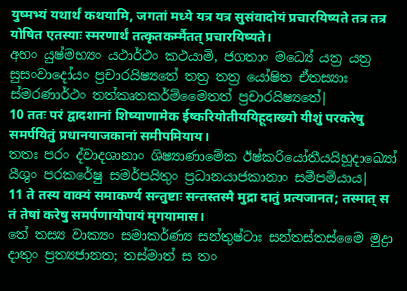युष्मभ्यं यथार्थं कथयामि, जगतां मध्ये यत्र यत्र सुसंवादोयं प्रचारयिष्यते तत्र तत्र योषित एतस्याः स्मरणार्थं तत्कृतकर्म्मैतत् प्रचारयिष्यते।
අහං යුෂ්මභ්‍යං යථාර්ථං කථයාමි, ජගතාං මධ්‍යේ යත්‍ර යත්‍ර සුසංවාදෝයං ප්‍රචාරයිෂ්‍යතේ තත්‍ර තත්‍ර යෝෂිත ඒතස්‍යාඃ ස්මරණාර්ථං තත්කෘතකර්ම්මෛතත් ප්‍රචාරයිෂ්‍යතේ|
10 ततः परं द्वादशानां शिष्याणामेक ईष्करियोतीययिहूदाख्यो यीशुं परकरेषु समर्पयितुं प्रधानयाजकानां समीपमियाय।
තතඃ පරං ද්වාදශානාං ශිෂ්‍යාණාමේක ඊෂ්කරියෝතීයයිහූදාඛ්‍යෝ යීශුං පරකරේෂු සමර්පයිතුං ප්‍රධානයාජකානාං සමීපමියාය|
11 ते तस्य वाक्यं समाकर्ण्य सन्तुष्टाः सन्तस्तस्मै मुद्रा दातुं प्रत्यजानत; तस्मात् स तं तेषां करेषु समर्पणायोपायं मृगयामास।
තේ තස්‍ය වාක්‍යං සමාකර්ණ්‍ය සන්තුෂ්ටාඃ සන්තස්තස්මෛ මුද්‍රා දාතුං ප්‍රත්‍යජානත; තස්මාත් ස තං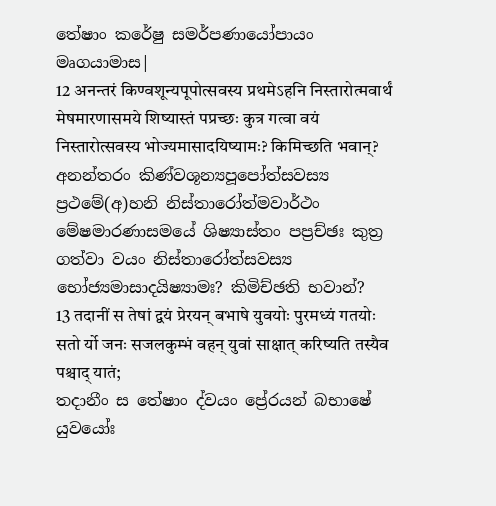තේෂාං කරේෂු සමර්පණායෝපායං මෘගයාමාස|
12 अनन्तरं किण्वशून्यपूपोत्सवस्य प्रथमेऽहनि निस्तारोत्मवार्थं मेषमारणासमये शिष्यास्तं पप्रच्छः कुत्र गत्वा वयं निस्तारोत्सवस्य भोज्यमासादयिष्यामः? किमिच्छति भवान्?
අනන්තරං කිණ්වශූන්‍යපූපෝත්සවස්‍ය ප්‍රථමේ(අ)හනි නිස්තාරෝත්මවාර්ථං මේෂමාරණාසමයේ ශිෂ්‍යාස්තං පප්‍රච්ඡඃ කුත්‍ර ගත්වා වයං නිස්තාරෝත්සවස්‍ය භෝජ්‍යමාසාදයිෂ්‍යාමඃ? කිමිච්ඡති භවාන්?
13 तदानीं स तेषां द्वयं प्रेरयन् बभाषे युवयोः पुरमध्यं गतयोः सतो र्यो जनः सजलकुम्भं वहन् युवां साक्षात् करिष्यति तस्यैव पश्चाद् यातं;
තදානීං ස තේෂාං ද්වයං ප්‍රේරයන් බභාෂේ යුවයෝඃ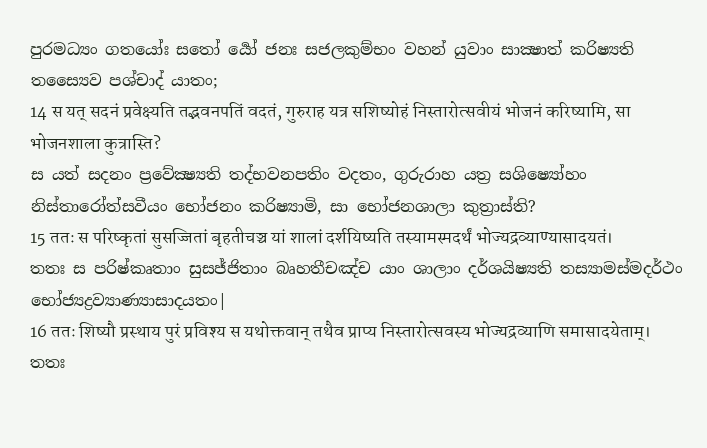පුරමධ්‍යං ගතයෝඃ සතෝ ර්‍යෝ ජනඃ සජලකුම්භං වහන් යුවාං සාක්‍ෂාත් කරිෂ්‍යති තස්‍යෛව පශ්චාද් යාතං;
14 स यत् सदनं प्रवेक्ष्यति तद्भवनपतिं वदतं, गुरुराह यत्र सशिष्योहं निस्तारोत्सवीयं भोजनं करिष्यामि, सा भोजनशाला कुत्रास्ति?
ස යත් සදනං ප්‍රවේක්‍ෂ්‍යති තද්භවනපතිං වදතං, ගුරුරාහ යත්‍ර සශිෂ්‍යෝහං නිස්තාරෝත්සවීයං භෝජනං කරිෂ්‍යාමි, සා භෝජනශාලා කුත්‍රාස්ති?
15 ततः स परिष्कृतां सुसज्जितां बृहतीचञ्च यां शालां दर्शयिष्यति तस्यामस्मदर्थं भोज्यद्रव्याण्यासादयतं।
තතඃ ස පරිෂ්කෘතාං සුසජ්ජිතාං බෘහතීචඤ්ච යාං ශාලාං දර්ශයිෂ්‍යති තස්‍යාමස්මදර්ථං භෝජ්‍යද්‍රව්‍යාණ්‍යාසාදයතං|
16 ततः शिष्यौ प्रस्थाय पुरं प्रविश्य स यथोक्तवान् तथैव प्राप्य निस्तारोत्सवस्य भोज्यद्रव्याणि समासादयेताम्।
තතඃ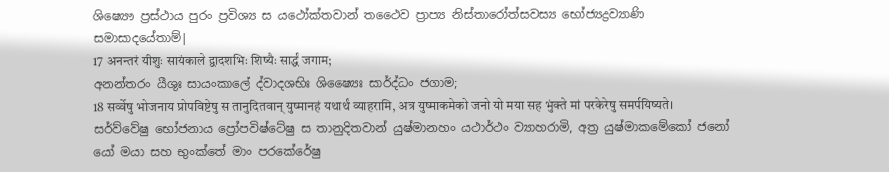ශිෂ්‍යෞ ප්‍රස්ථාය පුරං ප්‍රවිශ්‍ය ස යථෝක්තවාන් තථෛව ප්‍රාප්‍ය නිස්තාරෝත්සවස්‍ය භෝජ්‍යද්‍රව්‍යාණි සමාසාදයේතාම්|
17 अनन्तरं यीशुः सायंकाले द्वादशभिः शिष्यैः सार्द्धं जगाम;
අනන්තරං යීශුඃ සායංකාලේ ද්වාදශභිඃ ශිෂ්‍යෛඃ සාර්ද්ධං ජගාම;
18 सर्व्वेषु भोजनाय प्रोपविष्टेषु स तानुदितवान् युष्मानहं यथार्थं व्याहरामि, अत्र युष्माकमेको जनो यो मया सह भुंक्ते मां परकेरेषु समर्पयिष्यते।
සර්ව්වේෂු භෝජනාය ප්‍රෝපවිෂ්ටේෂු ස තානුදිතවාන් යුෂ්මානහං යථාර්ථං ව්‍යාහරාමි, අත්‍ර යුෂ්මාකමේකෝ ජනෝ යෝ මයා සහ භුංක්තේ මාං පරකේරේෂු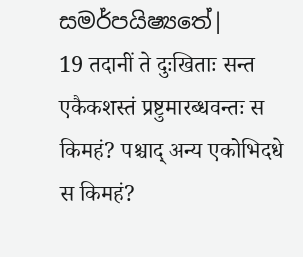සමර්පයිෂ්‍යතේ|
19 तदानीं ते दुःखिताः सन्त एकैकशस्तं प्रष्टुमारब्धवन्तः स किमहं? पश्चाद् अन्य एकोभिदधे स किमहं?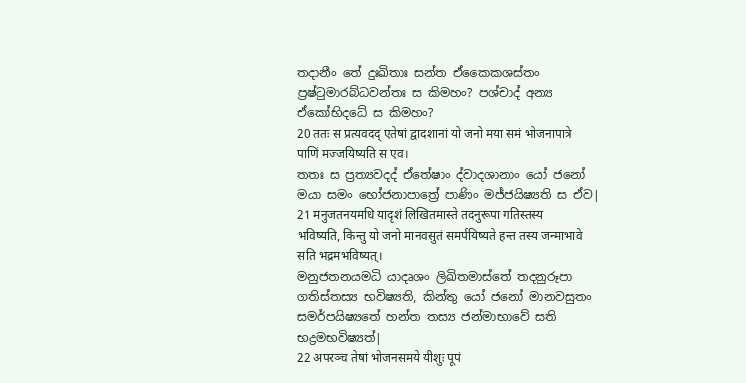තදානීං තේ දුඃඛිතාඃ සන්ත ඒකෛකශස්තං ප්‍රෂ්ටුමාරබ්ධවන්තඃ ස කිමහං? පශ්චාද් අන්‍ය ඒකෝභිදධේ ස කිමහං?
20 ततः स प्रत्यवदद् एतेषां द्वादशानां यो जनो मया समं भोजनापात्रे पाणिं मज्जयिष्यति स एव।
තතඃ ස ප්‍රත්‍යවදද් ඒතේෂාං ද්වාදශානාං යෝ ජනෝ මයා සමං භෝජනාපාත්‍රේ පාණිං මජ්ජයිෂ්‍යති ස ඒව|
21 मनुजतनयमधि यादृशं लिखितमास्ते तदनुरूपा गतिस्तस्य भविष्यति, किन्तु यो जनो मानवसुतं समर्पयिष्यते हन्त तस्य जन्माभावे सति भद्रमभविष्यत्।
මනුජතනයමධි යාදෘශං ලිඛිතමාස්තේ තදනුරූපා ගතිස්තස්‍ය භවිෂ්‍යති, කින්තු යෝ ජනෝ මානවසුතං සමර්පයිෂ්‍යතේ හන්ත තස්‍ය ජන්මාභාවේ සති භද්‍රමභවිෂ්‍යත්|
22 अपरञ्च तेषां भोजनसमये यीशुः पूपं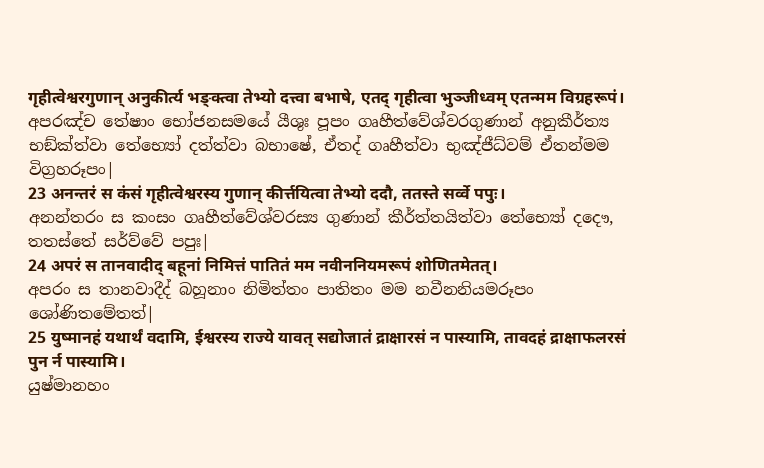गृहीत्वेश्वरगुणान् अनुकीर्त्य भङ्क्त्वा तेभ्यो दत्त्वा बभाषे, एतद् गृहीत्वा भुञ्जीध्वम् एतन्मम विग्रहरूपं।
අපරඤ්ච තේෂාං භෝජනසමයේ යීශුඃ පූපං ගෘහීත්වේශ්වරගුණාන් අනුකීර්ත්‍ය භඞ්ක්ත්වා තේභ්‍යෝ දත්ත්වා බභාෂේ, ඒතද් ගෘහීත්වා භුඤ්ජීධ්වම් ඒතන්මම විග්‍රහරූපං|
23 अनन्तरं स कंसं गृहीत्वेश्वरस्य गुणान् कीर्त्तयित्वा तेभ्यो ददौ, ततस्ते सर्व्वे पपुः।
අනන්තරං ස කංසං ගෘහීත්වේශ්වරස්‍ය ගුණාන් කීර්ත්තයිත්වා තේභ්‍යෝ දදෞ, තතස්තේ සර්ව්වේ පපුඃ|
24 अपरं स तानवादीद् बहूनां निमित्तं पातितं मम नवीननियमरूपं शोणितमेतत्।
අපරං ස තානවාදීද් බහූනාං නිමිත්තං පාතිතං මම නවීනනියමරූපං ශෝණිතමේතත්|
25 युष्मानहं यथार्थं वदामि, ईश्वरस्य राज्ये यावत् सद्योजातं द्राक्षारसं न पास्यामि, तावदहं द्राक्षाफलरसं पुन र्न पास्यामि।
යුෂ්මානහං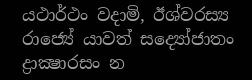යථාර්ථං වදාමි, ඊශ්වරස්‍ය රාජ්‍යේ යාවත් සද්‍යෝජාතං ද්‍රාක්‍ෂාරසං න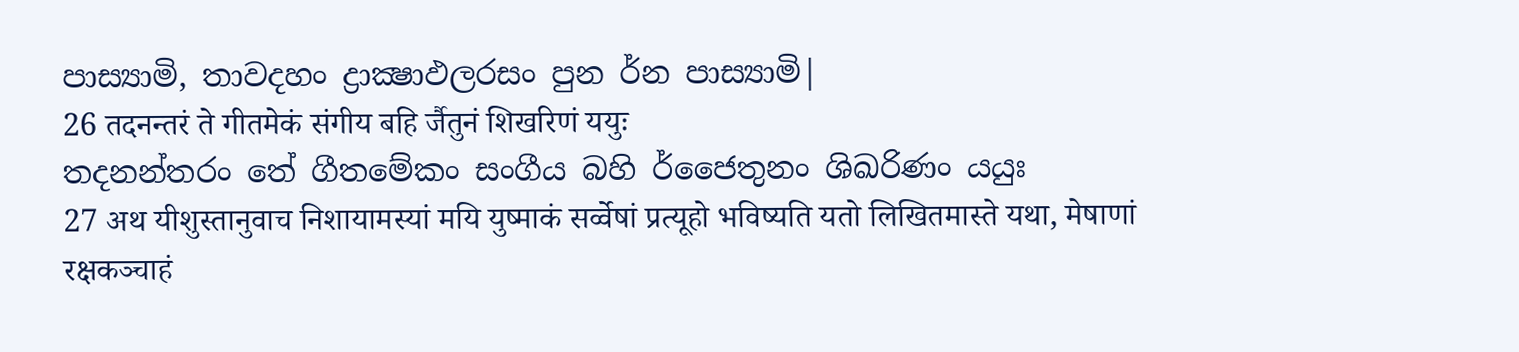පාස්‍යාමි, තාවදහං ද්‍රාක්‍ෂාඵලරසං පුන ර්න පාස්‍යාමි|
26 तदनन्तरं ते गीतमेकं संगीय बहि र्जैतुनं शिखरिणं ययुः
තදනන්තරං තේ ගීතමේකං සංගීය බහි ර්ජෛතුනං ශිඛරිණං යයුඃ
27 अथ यीशुस्तानुवाच निशायामस्यां मयि युष्माकं सर्व्वेषां प्रत्यूहो भविष्यति यतो लिखितमास्ते यथा, मेषाणां रक्षकञ्चाहं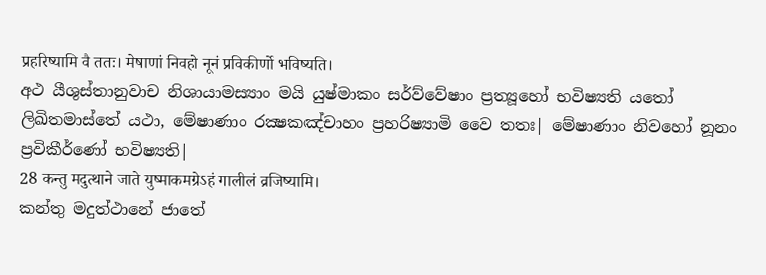प्रहरिष्यामि वै ततः। मेषाणां निवहो नूनं प्रविकीर्णो भविष्यति।
අථ යීශුස්තානුවාච නිශායාමස්‍යාං මයි යුෂ්මාකං සර්ව්වේෂාං ප්‍රත්‍යූහෝ භවිෂ්‍යති යතෝ ලිඛිතමාස්තේ යථා, මේෂාණාං රක්‍ෂකඤ්චාහං ප්‍රහරිෂ්‍යාමි වෛ තතඃ| මේෂාණාං නිවහෝ නූනං ප්‍රවිකීර්ණෝ භවිෂ්‍යති|
28 कन्तु मदुत्थाने जाते युष्माकमग्रेऽहं गालीलं व्रजिष्यामि।
කන්තු මදුත්ථානේ ජාතේ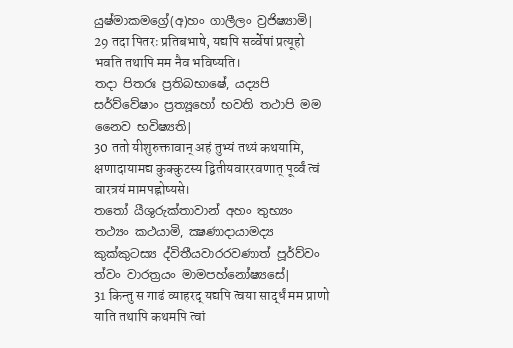යුෂ්මාකමග්‍රේ(අ)හං ගාලීලං ව්‍රජිෂ්‍යාමි|
29 तदा पितरः प्रतिबभाषे, यद्यपि सर्व्वेषां प्रत्यूहो भवति तथापि मम नैव भविष्यति।
තදා පිතරඃ ප්‍රතිබභාෂේ, යද්‍යපි සර්ව්වේෂාං ප්‍රත්‍යූහෝ භවති තථාපි මම නෛව භවිෂ්‍යති|
30 ततो यीशुरुक्तावान् अहं तुभ्यं तथ्यं कथयामि, क्षणादायामद्य कुक्कुटस्य द्वितीयवाररवणात् पूर्व्वं त्वं वारत्रयं मामपह्नोष्यसे।
තතෝ යීශුරුක්තාවාන් අහං තුභ්‍යං තථ්‍යං කථයාමි, ක්‍ෂණාදායාමද්‍ය කුක්කුටස්‍ය ද්විතීයවාරරවණාත් පූර්ව්වං ත්වං වාරත්‍රයං මාමපහ්නෝෂ්‍යසේ|
31 किन्तु स गाढं व्याहरद् यद्यपि त्वया सार्द्धं मम प्राणो याति तथापि कथमपि त्वां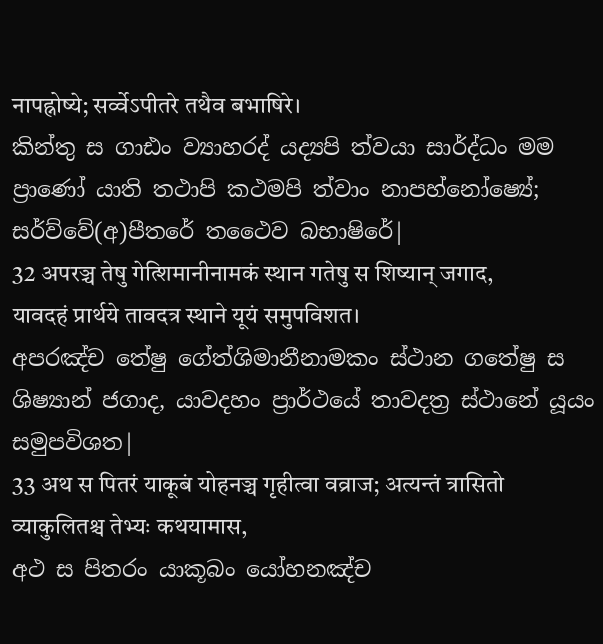नापह्नोष्ये; सर्व्वेऽपीतरे तथैव बभाषिरे।
කින්තු ස ගාඪං ව්‍යාහරද් යද්‍යපි ත්වයා සාර්ද්ධං මම ප්‍රාණෝ යාති තථාපි කථමපි ත්වාං නාපහ්නෝෂ්‍යේ; සර්ව්වේ(අ)පීතරේ තථෛව බභාෂිරේ|
32 अपरञ्च तेषु गेत्शिमानीनामकं स्थान गतेषु स शिष्यान् जगाद, यावदहं प्रार्थये तावदत्र स्थाने यूयं समुपविशत।
අපරඤ්ච තේෂු ගේත්ශිමානීනාමකං ස්ථාන ගතේෂු ස ශිෂ්‍යාන් ජගාද, යාවදහං ප්‍රාර්ථයේ තාවදත්‍ර ස්ථානේ යූයං සමුපවිශත|
33 अथ स पितरं याकूबं योहनञ्च गृहीत्वा वव्राज; अत्यन्तं त्रासितो व्याकुलितश्च तेभ्यः कथयामास,
අථ ස පිතරං යාකූබං යෝහනඤ්ච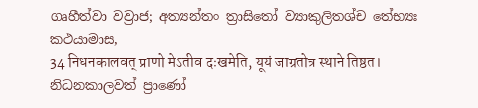ගෘහීත්වා වව්‍රාජ; අත්‍යන්තං ත්‍රාසිතෝ ව්‍යාකුලිතශ්ච තේභ්‍යඃ කථයාමාස,
34 निधनकालवत् प्राणो मेऽतीव दःखमेति, यूयं जाग्रतोत्र स्थाने तिष्ठत।
නිධනකාලවත් ප්‍රාණෝ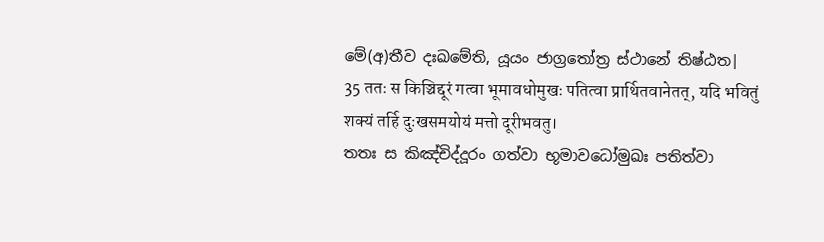මේ(අ)තීව දඃඛමේති, යූයං ජාග්‍රතෝත්‍ර ස්ථානේ තිෂ්ඨත|
35 ततः स किञ्चिद्दूरं गत्वा भूमावधोमुखः पतित्वा प्रार्थितवानेतत्, यदि भवितुं शक्यं तर्हि दुःखसमयोयं मत्तो दूरीभवतु।
තතඃ ස කිඤ්චිද්දූරං ගත්වා භූමාවධෝමුඛඃ පතිත්වා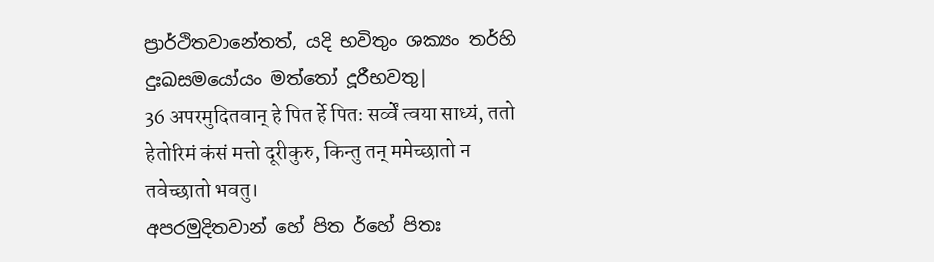ප්‍රාර්ථිතවානේතත්, යදි භවිතුං ශක්‍යං තර්හි දුඃඛසමයෝයං මත්තෝ දූරීභවතු|
36 अपरमुदितवान् हे पित र्हे पितः सर्व्वें त्वया साध्यं, ततो हेतोरिमं कंसं मत्तो दूरीकुरु, किन्तु तन् ममेच्छातो न तवेच्छातो भवतु।
අපරමුදිතවාන් හේ පිත ර්හේ පිතඃ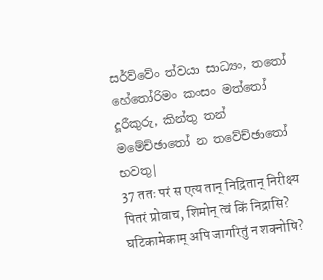සර්ව්වේං ත්වයා සාධ්‍යං, තතෝ හේතෝරිමං කංසං මත්තෝ දූරීකුරු, කින්තු තන් මමේච්ඡාතෝ න තවේච්ඡාතෝ භවතු|
37 ततः परं स एत्य तान् निद्रितान् निरीक्ष्य पितरं प्रोवाच, शिमोन् त्वं किं निद्रासि? घटिकामेकाम् अपि जागरितुं न शक्नोषि?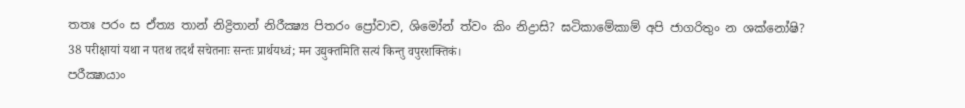තතඃ පරං ස ඒත්‍ය තාන් නිද්‍රිතාන් නිරීක්‍ෂ්‍ය පිතරං ප්‍රෝවාච, ශිමෝන් ත්වං කිං නිද්‍රාසි? ඝටිකාමේකාම් අපි ජාගරිතුං න ශක්නෝෂි?
38 परीक्षायां यथा न पतथ तदर्थं सचेतनाः सन्तः प्रार्थयध्वं; मन उद्युक्तमिति सत्यं किन्तु वपुरशक्तिकं।
පරීක්‍ෂායාං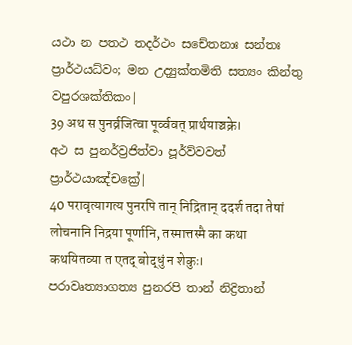යථා න පතථ තදර්ථං සචේතනාඃ සන්තඃ ප්‍රාර්ථයධ්වං; මන උද්‍යුක්තමිති සත්‍යං කින්තු වපුරශක්තිකං|
39 अथ स पुनर्व्रजित्वा पूर्व्ववत् प्रार्थयाञ्चक्रे।
අථ ස පුනර්ව්‍රජිත්වා පූර්ව්වවත් ප්‍රාර්ථයාඤ්චක්‍රේ|
40 परावृत्यागत्य पुनरपि तान् निद्रितान् ददर्श तदा तेषां लोचनानि निद्रया पूर्णानि, तस्मात्तस्मै का कथा कथयितव्या त एतद् बोद्धुं न शेकुः।
පරාවෘත්‍යාගත්‍ය පුනරපි තාන් නිද්‍රිතාන්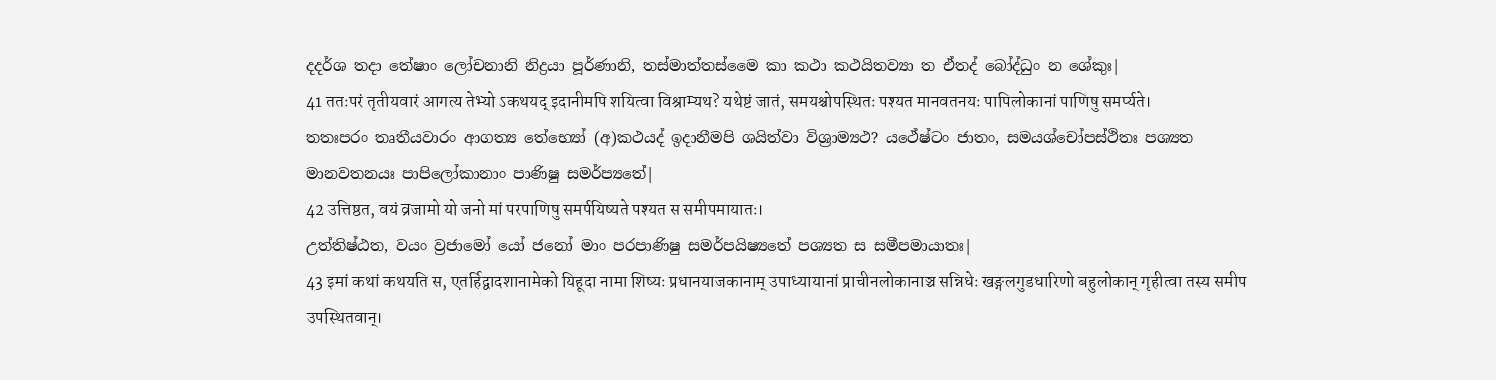දදර්ශ තදා තේෂාං ලෝචනානි නිද්‍රයා පූර්ණානි, තස්මාත්තස්මෛ කා කථා කථයිතව්‍යා ත ඒතද් බෝද්ධුං න ශේකුඃ|
41 ततःपरं तृतीयवारं आगत्य तेभ्यो ऽकथयद् इदानीमपि शयित्वा विश्राम्यथ? यथेष्टं जातं, समयश्चोपस्थितः पश्यत मानवतनयः पापिलोकानां पाणिषु समर्प्यते।
තතඃපරං තෘතීයවාරං ආගත්‍ය තේභ්‍යෝ (අ)කථයද් ඉදානීමපි ශයිත්වා විශ්‍රාම්‍යථ? යථේෂ්ටං ජාතං, සමයශ්චෝපස්ථිතඃ පශ්‍යත මානවතනයඃ පාපිලෝකානාං පාණිෂු සමර්ප්‍යතේ|
42 उत्तिष्ठत, वयं व्रजामो यो जनो मां परपाणिषु समर्पयिष्यते पश्यत स समीपमायातः।
උත්තිෂ්ඨත, වයං ව්‍රජාමෝ යෝ ජනෝ මාං පරපාණිෂු සමර්පයිෂ්‍යතේ පශ්‍යත ස සමීපමායාතඃ|
43 इमां कथां कथयति स, एतर्हिद्वादशानामेको यिहूदा नामा शिष्यः प्रधानयाजकानाम् उपाध्यायानां प्राचीनलोकानाञ्च सन्निधेः खङ्गलगुडधारिणो बहुलोकान् गृहीत्वा तस्य समीप उपस्थितवान्।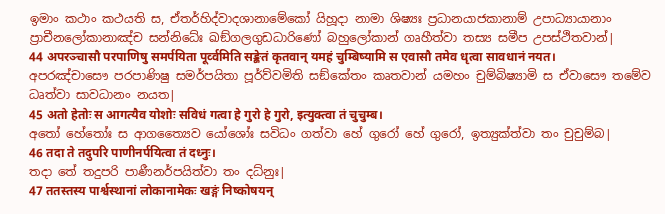ඉමාං කථාං කථයති ස, ඒතර්හිද්වාදශානාමේකෝ යිහූදා නාමා ශිෂ්‍යඃ ප්‍රධානයාජකානාම් උපාධ්‍යායානාං ප්‍රාචීනලෝකානාඤ්ච සන්නිධේඃ ඛඞ්ගලගුඩධාරිණෝ බහුලෝකාන් ගෘහීත්වා තස්‍ය සමීප උපස්ථිතවාන්|
44 अपरञ्चासौ परपाणिषु समर्पयिता पूर्व्वमिति सङ्केतं कृतवान् यमहं चुम्बिष्यामि स एवासौ तमेव धृत्वा सावधानं नयत।
අපරඤ්චාසෞ පරපාණිෂු සමර්පයිතා පූර්ව්වමිති සඞ්කේතං කෘතවාන් යමහං චුම්බිෂ්‍යාමි ස ඒවාසෞ තමේව ධෘත්වා සාවධානං නයත|
45 अतो हेतोः स आगत्यैव योशोः सविधं गत्वा हे गुरो हे गुरो, इत्युक्त्वा तं चुचुम्ब।
අතෝ හේතෝඃ ස ආගත්‍යෛව යෝශෝඃ සවිධං ගත්වා හේ ගුරෝ හේ ගුරෝ, ඉත්‍යුක්ත්වා තං චුචුම්බ|
46 तदा ते तदुपरि पाणीनर्पयित्वा तं दध्नुः।
තදා තේ තදුපරි පාණීනර්පයිත්වා තං දධ්නුඃ|
47 ततस्तस्य पार्श्वस्थानां लोकानामेकः खङ्गं निष्कोषयन्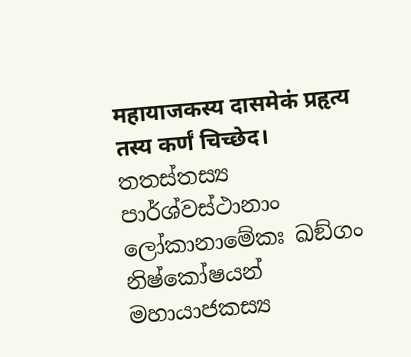महायाजकस्य दासमेकं प्रहृत्य तस्य कर्णं चिच्छेद।
තතස්තස්‍ය පාර්ශ්වස්ථානාං ලෝකානාමේකඃ ඛඞ්ගං නිෂ්කෝෂයන් මහායාජකස්‍ය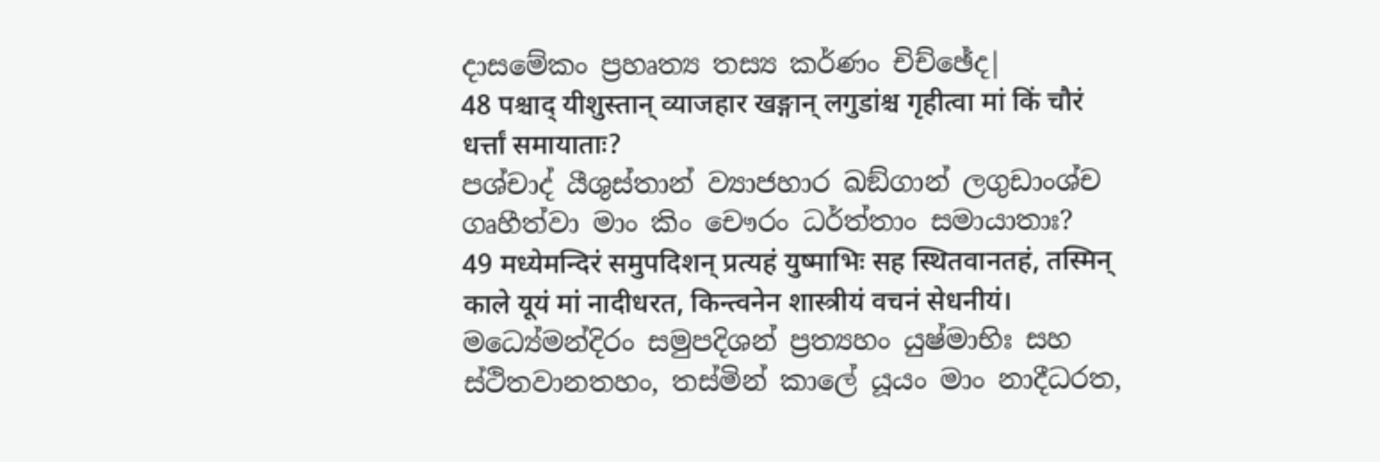දාසමේකං ප්‍රහෘත්‍ය තස්‍ය කර්ණං චිච්ඡේද|
48 पश्चाद् यीशुस्तान् व्याजहार खङ्गान् लगुडांश्च गृहीत्वा मां किं चौरं धर्त्तां समायाताः?
පශ්චාද් යීශුස්තාන් ව්‍යාජහාර ඛඞ්ගාන් ලගුඩාංශ්ච ගෘහීත්වා මාං කිං චෞරං ධර්ත්තාං සමායාතාඃ?
49 मध्येमन्दिरं समुपदिशन् प्रत्यहं युष्माभिः सह स्थितवानतहं, तस्मिन् काले यूयं मां नादीधरत, किन्त्वनेन शास्त्रीयं वचनं सेधनीयं।
මධ්‍යේමන්දිරං සමුපදිශන් ප්‍රත්‍යහං යුෂ්මාභිඃ සහ ස්ථිතවානතහං, තස්මින් කාලේ යූයං මාං නාදීධරත,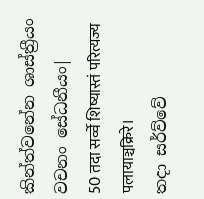කින්ත්වනේන ශාස්ත්‍රීයං වචනං සේධනීයං|
50 तदा सर्व्वे शिष्यास्तं परित्यज्य पलायाञ्चक्रिरे।
තදා සර්ව්වේ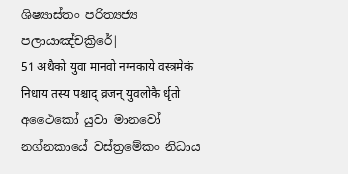ශිෂ්‍යාස්තං පරිත්‍යජ්‍ය පලායාඤ්චක්‍රිරේ|
51 अथैको युवा मानवो नग्नकाये वस्त्रमेकं निधाय तस्य पश्चाद् व्रजन् युवलोकै र्धृतो
අථෛකෝ යුවා මානවෝ නග්නකායේ වස්ත්‍රමේකං නිධාය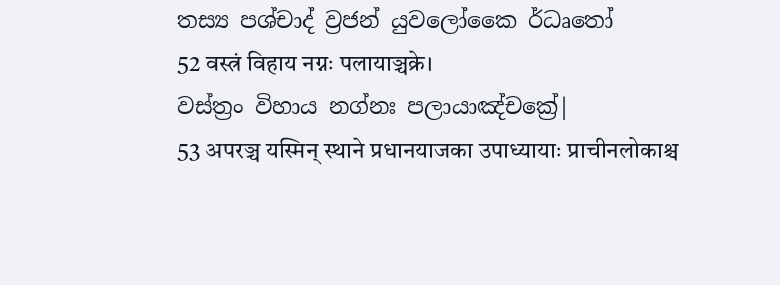තස්‍ය පශ්චාද් ව්‍රජන් යුවලෝකෛ ර්ධෘතෝ
52 वस्त्रं विहाय नग्नः पलायाञ्चक्रे।
වස්ත්‍රං විහාය නග්නඃ පලායාඤ්චක්‍රේ|
53 अपरञ्च यस्मिन् स्थाने प्रधानयाजका उपाध्यायाः प्राचीनलोकाश्च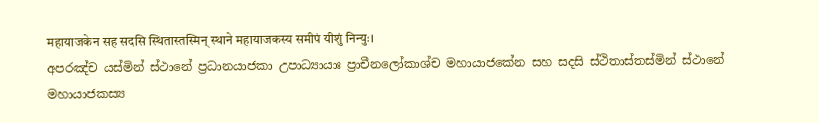महायाजकेन सह सदसि स्थितास्तस्मिन् स्थाने महायाजकस्य समीपं यीशुं निन्युः।
අපරඤ්ච යස්මින් ස්ථානේ ප්‍රධානයාජකා උපාධ්‍යායාඃ ප්‍රාචීනලෝකාශ්ච මහායාජකේන සහ සදසි ස්ථිතාස්තස්මින් ස්ථානේ මහායාජකස්‍ය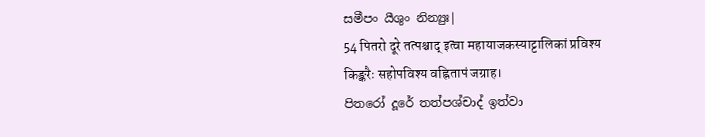සමීපං යීශුං නින්‍යුඃ|
54 पितरो दूरे तत्पश्चाद् इत्वा महायाजकस्याट्टालिकां प्रविश्य किङ्करैः सहोपविश्य वह्नितापं जग्राह।
පිතරෝ දූරේ තත්පශ්චාද් ඉත්වා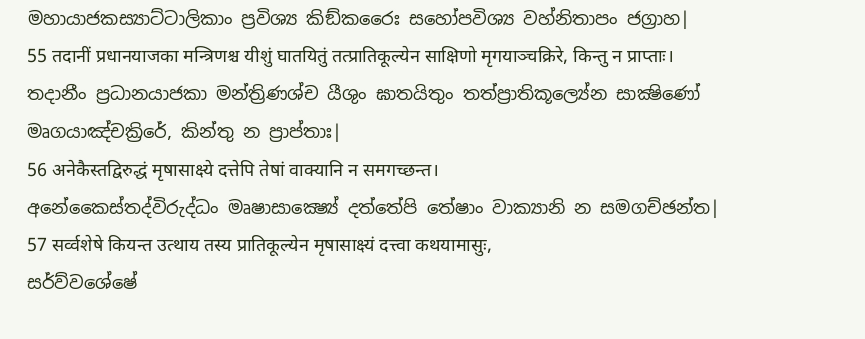මහායාජකස්‍යාට්ටාලිකාං ප්‍රවිශ්‍ය කිඞ්කරෛඃ සහෝපවිශ්‍ය වහ්නිතාපං ජග්‍රාහ|
55 तदानीं प्रधानयाजका मन्त्रिणश्च यीशुं घातयितुं तत्प्रातिकूल्येन साक्षिणो मृगयाञ्चक्रिरे, किन्तु न प्राप्ताः।
තදානීං ප්‍රධානයාජකා මන්ත්‍රිණශ්ච යීශුං ඝාතයිතුං තත්ප්‍රාතිකූල්‍යේන සාක්‍ෂිණෝ මෘගයාඤ්චක්‍රිරේ, කින්තු න ප්‍රාප්තාඃ|
56 अनेकैस्तद्विरुद्धं मृषासाक्ष्ये दत्तेपि तेषां वाक्यानि न समगच्छन्त।
අනේකෛස්තද්විරුද්ධං මෘෂාසාක්‍ෂ්‍යේ දත්තේපි තේෂාං වාක්‍යානි න සමගච්ඡන්ත|
57 सर्व्वशेषे कियन्त उत्थाय तस्य प्रातिकूल्येन मृषासाक्ष्यं दत्त्वा कथयामासुः,
සර්ව්වශේෂේ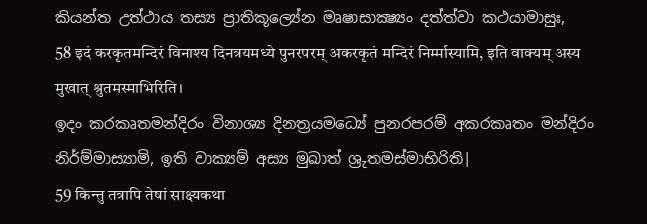කියන්ත උත්ථාය තස්‍ය ප්‍රාතිකූල්‍යේන මෘෂාසාක්‍ෂ්‍යං දත්ත්වා කථයාමාසුඃ,
58 इदं करकृतमन्दिरं विनाश्य दिनत्रयमध्ये पुनरपरम् अकरकृतं मन्दिरं निर्म्मास्यामि, इति वाक्यम् अस्य मुखात् श्रुतमस्माभिरिति।
ඉදං කරකෘතමන්දිරං විනාශ්‍ය දිනත්‍රයමධ්‍යේ පුනරපරම් අකරකෘතං මන්දිරං නිර්ම්මාස්‍යාමි, ඉති වාක්‍යම් අස්‍ය මුඛාත් ශ්‍රුතමස්මාභිරිති|
59 किन्तु तत्रापि तेषां साक्ष्यकथा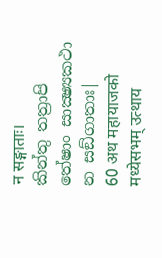न सङ्गाताः।
කින්තු තත්‍රාපි තේෂාං සාක්‍ෂ්‍යකථා න සඞ්ගාතාඃ|
60 अथ महायाजको मध्येसभम् उत्थाय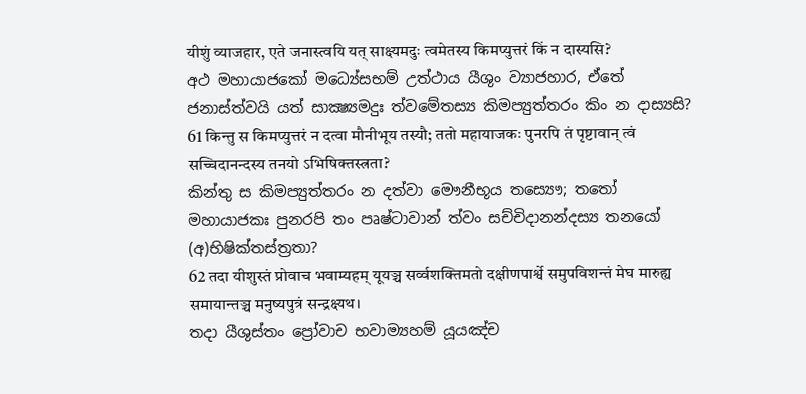यीशुं व्याजहार, एते जनास्त्वयि यत् साक्ष्यमदुः त्वमेतस्य किमप्युत्तरं किं न दास्यसि?
අථ මහායාජකෝ මධ්‍යේසභම් උත්ථාය යීශුං ව්‍යාජහාර, ඒතේ ජනාස්ත්වයි යත් සාක්‍ෂ්‍යමදුඃ ත්වමේතස්‍ය කිමප්‍යුත්තරං කිං න දාස්‍යසි?
61 किन्तु स किमप्युत्तरं न दत्वा मौनीभूय तस्यौ; ततो महायाजकः पुनरपि तं पृष्टावान् त्वं सच्चिदानन्दस्य तनयो ऽभिषिक्तस्त्रता?
කින්තු ස කිමප්‍යුත්තරං න දත්වා මෞනීභූය තස්‍යෞ; තතෝ මහායාජකඃ පුනරපි තං පෘෂ්ටාවාන් ත්වං සච්චිදානන්දස්‍ය තනයෝ (අ)භිෂික්තස්ත්‍රතා?
62 तदा यीशुस्तं प्रोवाच भवाम्यहम् यूयञ्च सर्व्वशक्तिमतो दक्षीणपार्श्वे समुपविशन्तं मेघ मारुह्य समायान्तञ्च मनुष्यपुत्रं सन्द्रक्ष्यथ।
තදා යීශුස්තං ප්‍රෝවාච භවාම්‍යහම් යූයඤ්ච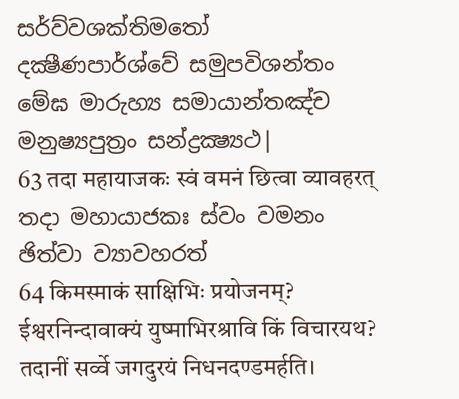සර්ව්වශක්තිමතෝ දක්‍ෂීණපාර්ශ්වේ සමුපවිශන්තං මේඝ මාරුහ්‍ය සමායාන්තඤ්ච මනුෂ්‍යපුත්‍රං සන්ද්‍රක්‍ෂ්‍යථ|
63 तदा महायाजकः स्वं वमनं छित्वा व्यावहरत्
තදා මහායාජකඃ ස්වං වමනං ඡිත්වා ව්‍යාවහරත්
64 किमस्माकं साक्षिभिः प्रयोजनम्? ईश्वरनिन्दावाक्यं युष्माभिरश्रावि किं विचारयथ? तदानीं सर्व्वे जगदुरयं निधनदण्डमर्हति।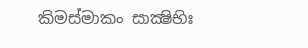කිමස්මාකං සාක්‍ෂිභිඃ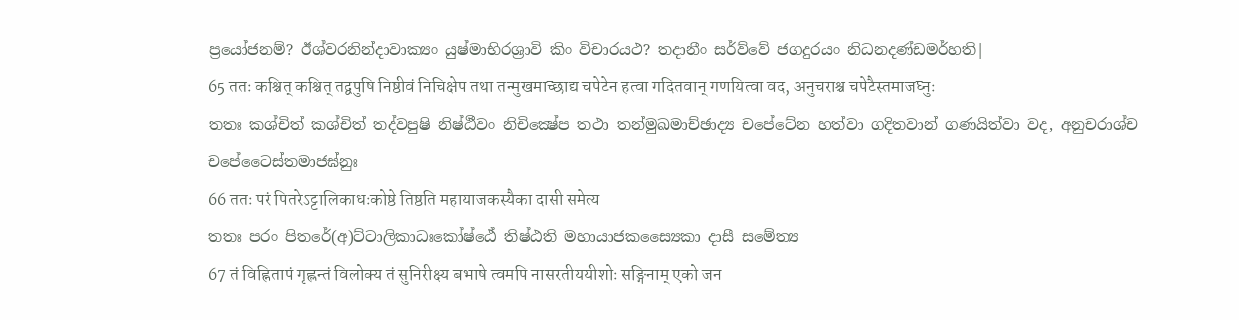ප්‍රයෝජනම්? ඊශ්වරනින්දාවාක්‍යං යුෂ්මාභිරශ්‍රාවි කිං විචාරයථ? තදානීං සර්ව්වේ ජගදුරයං නිධනදණ්ඩමර්හති|
65 ततः कश्चित् कश्चित् तद्वपुषि निष्ठीवं निचिक्षेप तथा तन्मुखमाच्छाद्य चपेटेन हत्वा गदितवान् गणयित्वा वद, अनुचराश्च चपेटैस्तमाजघ्नुः
තතඃ කශ්චිත් කශ්චිත් තද්වපුෂි නිෂ්ඨීවං නිචික්‍ෂේප තථා තන්මුඛමාච්ඡාද්‍ය චපේටේන හත්වා ගදිතවාන් ගණයිත්වා වද, අනුචරාශ්ච චපේටෛස්තමාජඝ්නුඃ
66 ततः परं पितरेऽट्टालिकाधःकोष्ठे तिष्ठति महायाजकस्यैका दासी समेत्य
තතඃ පරං පිතරේ(අ)ට්ටාලිකාධඃකෝෂ්ඨේ තිෂ්ඨති මහායාජකස්‍යෛකා දාසී සමේත්‍ය
67 तं विह्नितापं गृह्लन्तं विलोक्य तं सुनिरीक्ष्य बभाषे त्वमपि नासरतीययीशोः सङ्गिनाम् एको जन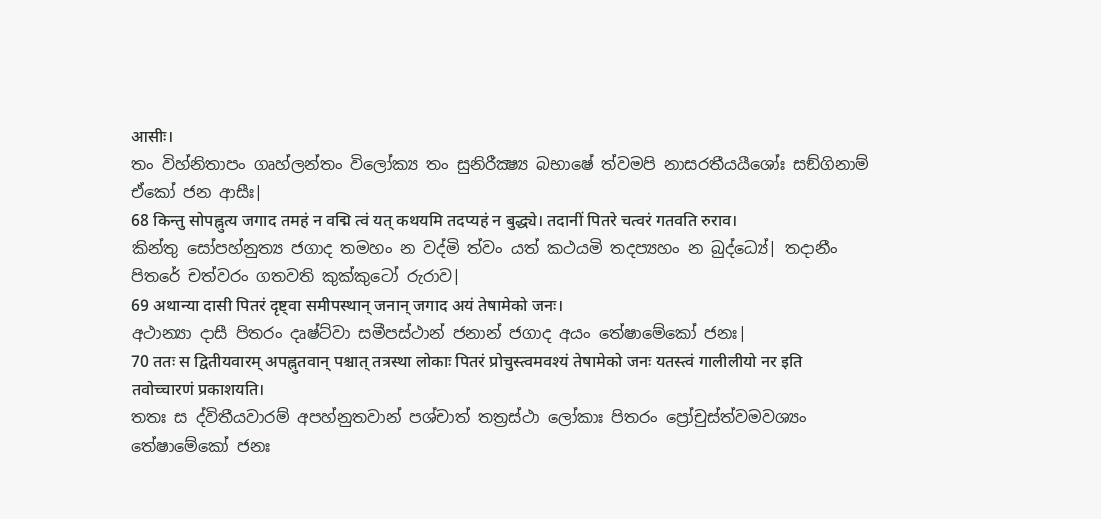आसीः।
තං විහ්නිතාපං ගෘහ්ලන්තං විලෝක්‍ය තං සුනිරීක්‍ෂ්‍ය බභාෂේ ත්වමපි නාසරතීයයීශෝඃ සඞ්ගිනාම් ඒකෝ ජන ආසීඃ|
68 किन्तु सोपह्नुत्य जगाद तमहं न वद्मि त्वं यत् कथयमि तदप्यहं न बुद्ध्ये। तदानीं पितरे चत्वरं गतवति रुराव।
කින්තු සෝපහ්නුත්‍ය ජගාද තමහං න වද්මි ත්වං යත් කථයමි තදප්‍යහං න බුද්ධ්‍යේ| තදානීං පිතරේ චත්වරං ගතවති කුක්කුටෝ රුරාව|
69 अथान्या दासी पितरं दृष्ट्वा समीपस्थान् जनान् जगाद अयं तेषामेको जनः।
අථාන්‍යා දාසී පිතරං දෘෂ්ට්වා සමීපස්ථාන් ජනාන් ජගාද අයං තේෂාමේකෝ ජනඃ|
70 ततः स द्वितीयवारम् अपह्नुतवान् पश्चात् तत्रस्था लोकाः पितरं प्रोचुस्त्वमवश्यं तेषामेको जनः यतस्त्वं गालीलीयो नर इति तवोच्चारणं प्रकाशयति।
තතඃ ස ද්විතීයවාරම් අපහ්නුතවාන් පශ්චාත් තත්‍රස්ථා ලෝකාඃ පිතරං ප්‍රෝචුස්ත්වමවශ්‍යං තේෂාමේකෝ ජනඃ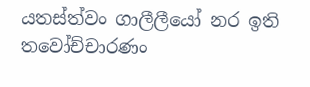යතස්ත්වං ගාලීලීයෝ නර ඉති තවෝච්චාරණං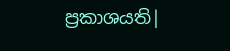ප්‍රකාශයති|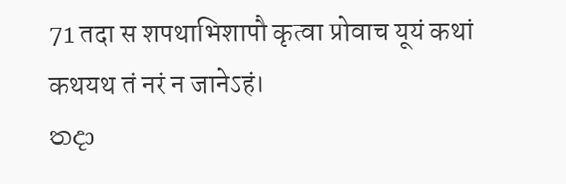71 तदा स शपथाभिशापौ कृत्वा प्रोवाच यूयं कथां कथयथ तं नरं न जानेऽहं।
තදා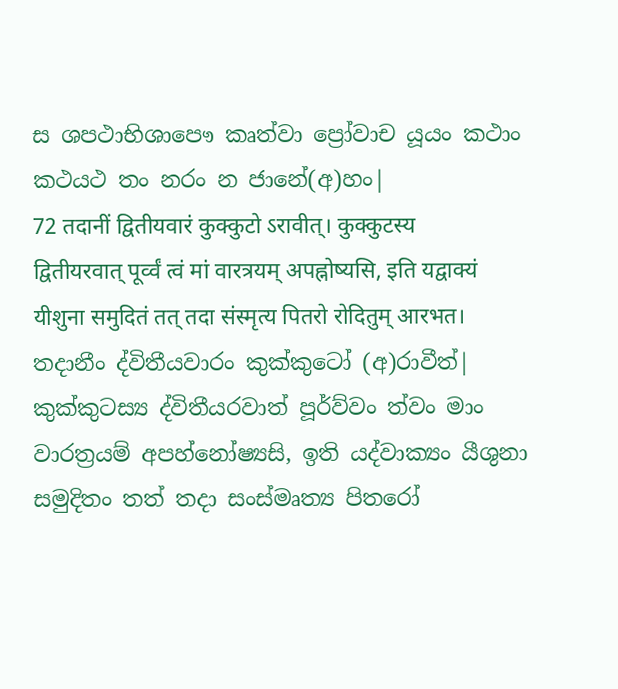ස ශපථාභිශාපෞ කෘත්වා ප්‍රෝවාච යූයං කථාං කථයථ තං නරං න ජානේ(අ)හං|
72 तदानीं द्वितीयवारं कुक्कुटो ऽरावीत्। कुक्कुटस्य द्वितीयरवात् पूर्व्वं त्वं मां वारत्रयम् अपह्नोष्यसि, इति यद्वाक्यं यीशुना समुदितं तत् तदा संस्मृत्य पितरो रोदितुम् आरभत।
තදානීං ද්විතීයවාරං කුක්කුටෝ (අ)රාවීත්| කුක්කුටස්‍ය ද්විතීයරවාත් පූර්ව්වං ත්වං මාං වාරත්‍රයම් අපහ්නෝෂ්‍යසි, ඉති යද්වාක්‍යං යීශුනා සමුදිතං තත් තදා සංස්මෘත්‍ය පිතරෝ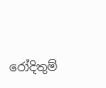රෝදිතුම්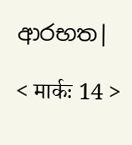ආරභත|

< मार्कः 14 >